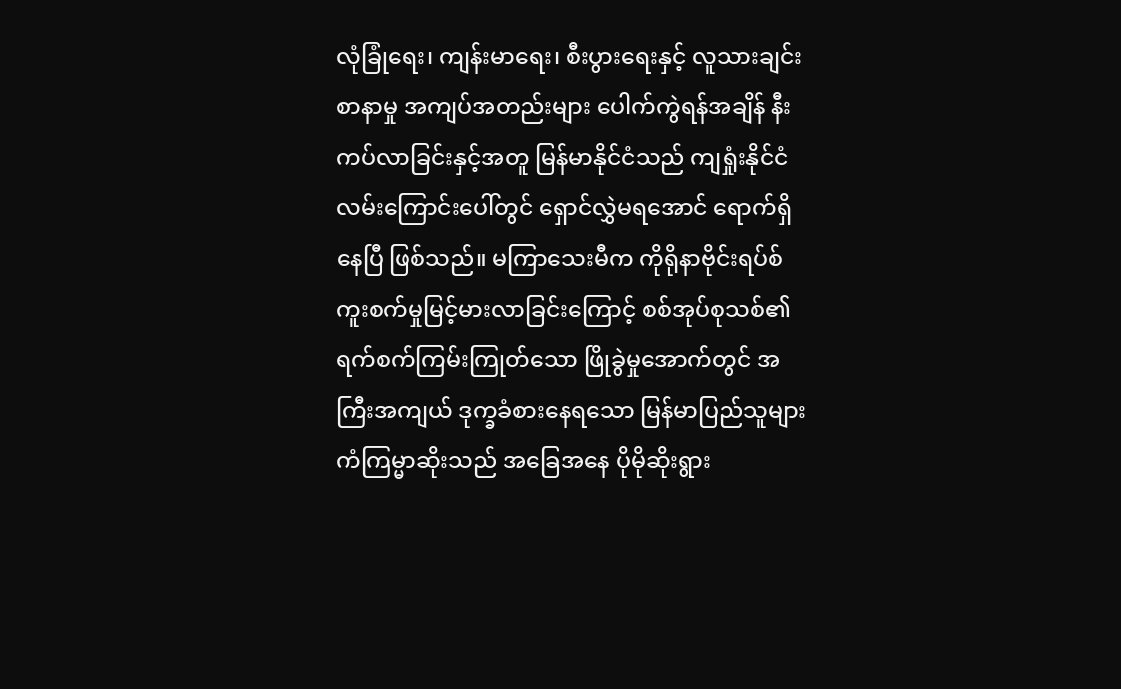လုံခြုံရေး၊ ကျန်းမာရေး၊ စီးပွားရေးနှင့် လူသားချင်းစာနာမှု အကျပ်အတည်းများ ပေါက်ကွဲရန်အချိန် နီးကပ်လာခြင်းနှင့်အတူ မြန်မာနိုင်ငံသည် ကျရှုံးနိုင်ငံ လမ်းကြောင်းပေါ်တွင် ရှောင်လွှဲမရအောင် ရောက်ရှိနေပြီ ဖြစ်သည်။ မကြာသေးမီက ကိုရိုနာဗိုင်းရပ်စ် ကူးစက်မှုမြင့်မားလာခြင်းကြောင့် စစ်အုပ်စုသစ်၏ ရက်စက်ကြမ်းကြုတ်သော ဖြိုခွဲမှုအောက်တွင် အကြီးအကျယ် ဒုက္ခခံစားနေရသော မြန်မာပြည်သူများ ကံကြမ္မာဆိုးသည် အခြေအနေ ပိုမိုဆိုးရွား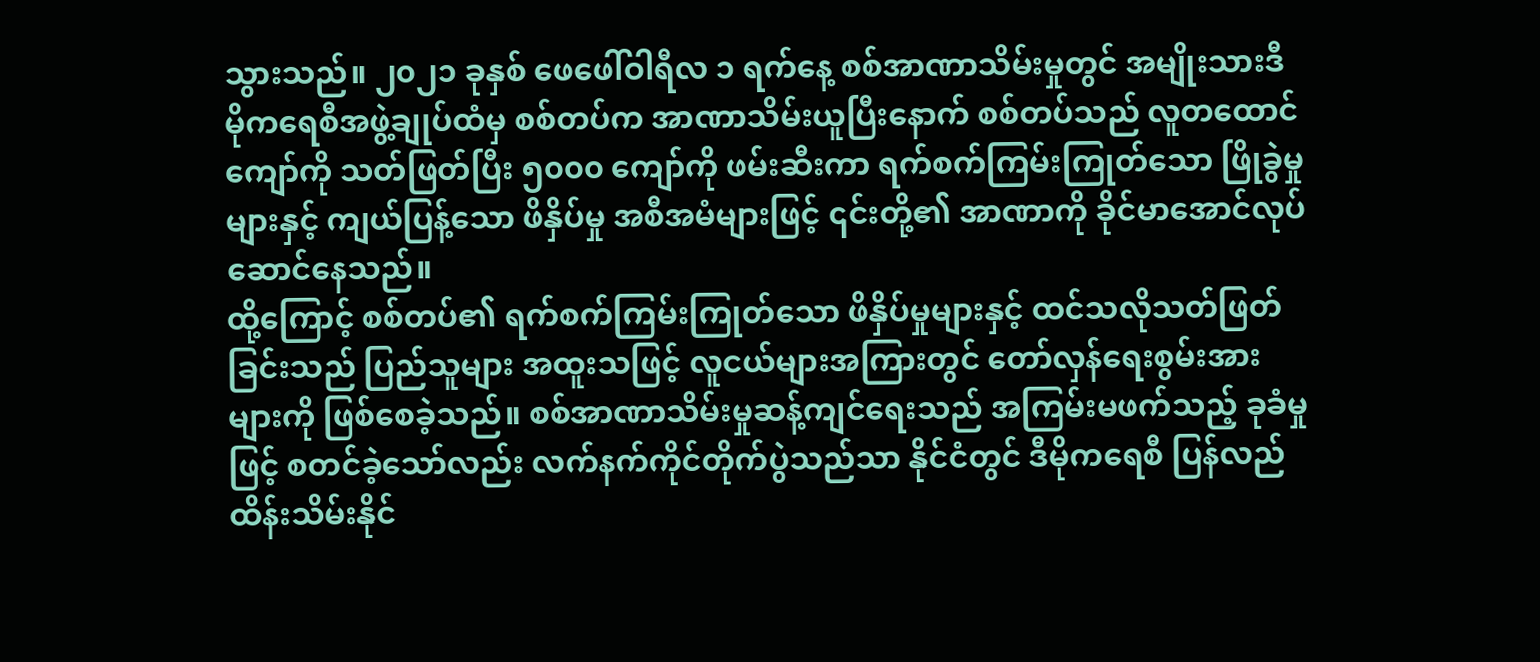သွားသည်။ ၂၀၂၁ ခုနှစ် ဖေဖေါ်ဝါရီလ ၁ ရက်နေ့ စစ်အာဏာသိမ်းမှုတွင် အမျိုးသားဒီမိုကရေစီအဖွဲ့ချုပ်ထံမှ စစ်တပ်က အာဏာသိမ်းယူပြီးနောက် စစ်တပ်သည် လူတထောင်ကျော်ကို သတ်ဖြတ်ပြီး ၅၀၀၀ ကျော်ကို ဖမ်းဆီးကာ ရက်စက်ကြမ်းကြုတ်သော ဖြိုခွဲမှုများနှင့် ကျယ်ပြန့်သော ဖိနှိပ်မှု အစီအမံများဖြင့် ၎င်းတို့၏ အာဏာကို ခိုင်မာအောင်လုပ်ဆောင်နေသည်။
ထို့ကြောင့် စစ်တပ်၏ ရက်စက်ကြမ်းကြုတ်သော ဖိနှိပ်မှုများနှင့် ထင်သလိုသတ်ဖြတ်ခြင်းသည် ပြည်သူများ အထူးသဖြင့် လူငယ်များအကြားတွင် တော်လှန်ရေးစွမ်းအားများကို ဖြစ်စေခဲ့သည်။ စစ်အာဏာသိမ်းမှုဆန့်ကျင်ရေးသည် အကြမ်းမဖက်သည့် ခုခံမှုဖြင့် စတင်ခဲ့သော်လည်း လက်နက်ကိုင်တိုက်ပွဲသည်သာ နိုင်ငံတွင် ဒီမိုကရေစီ ပြန်လည်ထိန်းသိမ်းနိုင်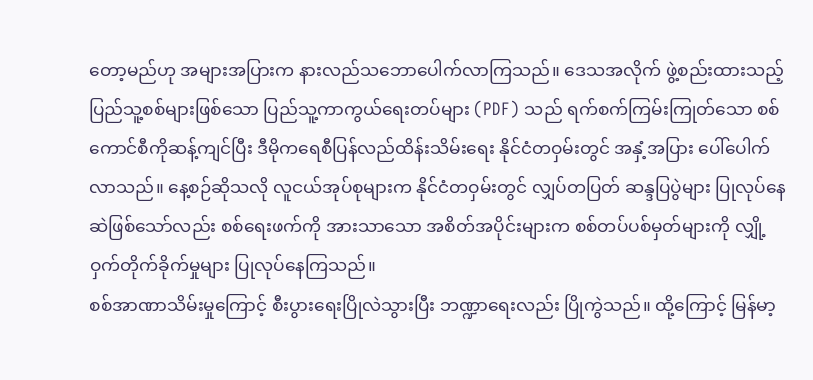တော့မည်ဟု အများအပြားက နားလည်သဘောပေါက်လာကြသည်။ ဒေသအလိုက် ဖွဲ့စည်းထားသည့် ပြည်သူ့စစ်များဖြစ်သော ပြည်သူ့ကာကွယ်ရေးတပ်များ (PDF) သည် ရက်စက်ကြမ်းကြုတ်သော စစ်ကောင်စီကိုဆန့်ကျင်ပြီး ဒီမိုကရေစီပြန်လည်ထိန်းသိမ်းရေး နိုင်ငံတဝှမ်းတွင် အနှံ့အပြား ပေါ်ပေါက်လာသည်။ နေ့စဉ်ဆိုသလို လူငယ်အုပ်စုများက နိုင်ငံတဝှမ်းတွင် လျှပ်တပြတ် ဆန္ဒပြပွဲများ ပြုလုပ်နေဆဲဖြစ်သော်လည်း စစ်ရေးဖက်ကို အားသာသော အစိတ်အပိုင်းများက စစ်တပ်ပစ်မှတ်များကို လျှို့ဝှက်တိုက်ခိုက်မှုများ ပြုလုပ်နေကြသည်။
စစ်အာဏာသိမ်းမှုကြောင့် စီးပွားရေးပြိုလဲသွားပြီး ဘဏ္ဍာရေးလည်း ပြိုကွဲသည်။ ထို့ကြောင့် မြန်မာ့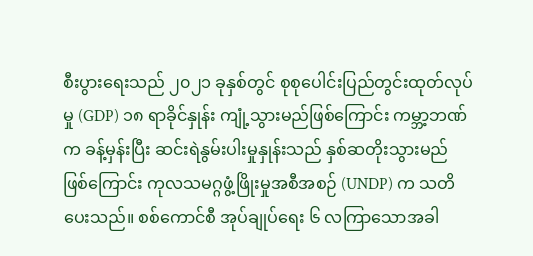စီးပွားရေးသည် ၂၀၂၁ ခုနှစ်တွင် စုစုပေါင်းပြည်တွင်းထုတ်လုပ်မှု (GDP) ၁၈ ရာခိုင်နှုန်း ကျုံ့သွားမည်ဖြစ်ကြောင်း ကမ္ဘာ့ဘဏ်က ခန့်မှန်းပြီး ဆင်းရဲနွမ်းပါးမှုနှုန်းသည် နှစ်ဆတိုးသွားမည် ဖြစ်ကြောင်း ကုလသမဂ္ဂဖွံ့ဖြိုးမှုအစီအစဉ် (UNDP) က သတိပေးသည်။ စစ်ကောင်စီ အုပ်ချုပ်ရေး ၆ လကြာသောအခါ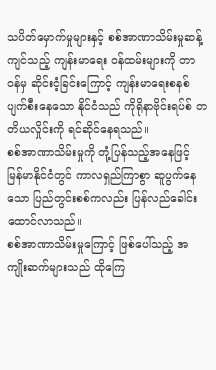သပိတ်မှောက်မှုများနှင့် စစ်အာဏာသိမ်းမှုဆန့်ကျင်သည့် ကျန်းမာရေး ဝန်ထမ်းများကို တာဝန်မှ ဆိုင်းငံ့ခြင်းကြောင့် ကျန်းမာရေးစနစ် ပျက်စီးနေသော နိုင်ငံသည် ကိုရိုနာဗိုင်းရပ်စ် တတိယလှိုင်းကို ရင်ဆိုင်နေရသည်။
စစ်အာဏာသိမ်းမှုကို တုံ့ပြန်သည့်အနေဖြင့် မြန်မာနိုင်ငံတွင် ကာလရှည်ကြာစွာ ဆူပွက်နေသော ပြည်တွင်းစစ်ကလည်း ပြန်လည်ခေါင်းထောင်လာသည်။
စစ်အာဏာသိမ်းမှုကြောင့် ဖြစ်ပေါ်သည့် အကျိုးဆက်များသည် ထိုကြေ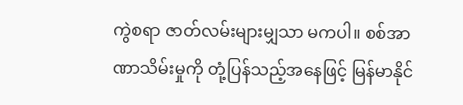ကွဲစရာ ဇာတ်လမ်းများမျှသာ မကပါ။ စစ်အာဏာသိမ်းမှုကို တုံ့ပြန်သည့်အနေဖြင့် မြန်မာနိုင်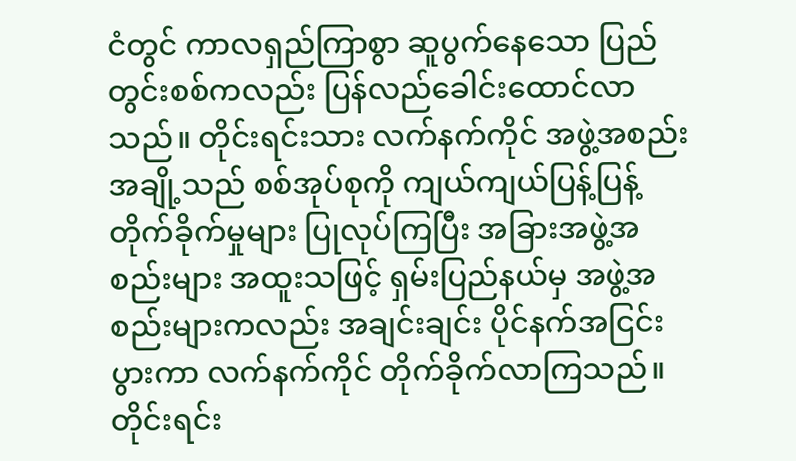ငံတွင် ကာလရှည်ကြာစွာ ဆူပွက်နေသော ပြည်တွင်းစစ်ကလည်း ပြန်လည်ခေါင်းထောင်လာသည်။ တိုင်းရင်းသား လက်နက်ကိုင် အဖွဲ့အစည်းအချို့သည် စစ်အုပ်စုကို ကျယ်ကျယ်ပြန့်ပြန့် တိုက်ခိုက်မှုများ ပြုလုပ်ကြပြီး အခြားအဖွဲ့အစည်းများ အထူးသဖြင့် ရှမ်းပြည်နယ်မှ အဖွဲ့အစည်းများကလည်း အချင်းချင်း ပိုင်နက်အငြင်းပွားကာ လက်နက်ကိုင် တိုက်ခိုက်လာကြသည်။ တိုင်းရင်း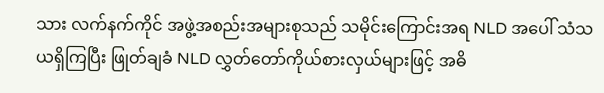သား လက်နက်ကိုင် အဖွဲ့အစည်းအများစုသည် သမိုင်းကြောင်းအရ NLD အပေါ် သံသယရှိကြပြီး ဖြုတ်ချခံ NLD လွှတ်တော်ကိုယ်စားလှယ်များဖြင့် အဓိ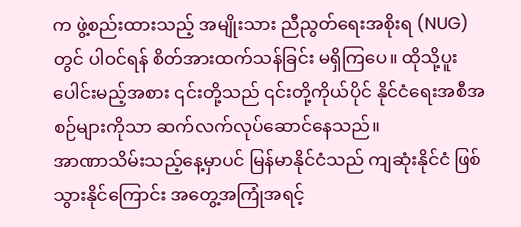က ဖွဲ့စည်းထားသည့် အမျိုးသား ညီညွတ်ရေးအစိုးရ (NUG) တွင် ပါဝင်ရန် စိတ်အားထက်သန်ခြင်း မရှိကြပေ။ ထိုသို့ပူးပေါင်းမည့်အစား ၎င်းတို့သည် ၎င်းတို့ကိုယ်ပိုင် နိုင်ငံရေးအစီအစဉ်များကိုသာ ဆက်လက်လုပ်ဆောင်နေသည်။
အာဏာသိမ်းသည့်နေ့မှာပင် မြန်မာနိုင်ငံသည် ကျဆုံးနိုင်ငံ ဖြစ်သွားနိုင်ကြောင်း အတွေ့အကြုံအရင့်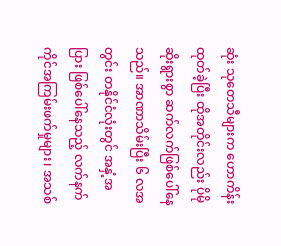ဆုံး သုတေသီများက ဟောကိန်းထုတ်ခဲ့ပြီး ထိုအတိုင်းလည်း ပိုမိုဆိုးရွားစွာ ဆက်လက်ဖြစ်ပေါ်နေသည်။ အာဏာသိမ်းပြီး ၆ လအတွင်း တနိုင်ငံလုံးတွင် အနှံ့အပြား ဖြစ်ပေါ်နေသည့် လက်နက်ကိုင်အကြမ်းဖက်မှုများ၊ အသစ်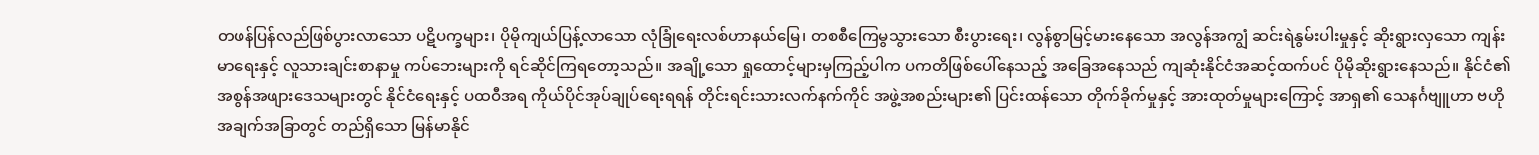တဖန်ပြန်လည်ဖြစ်ပွားလာသော ပဋိပက္ခများ၊ ပိုမိုကျယ်ပြန့်လာသော လုံခြုံရေးလစ်ဟာနယ်မြေ၊ တစစီကြေမွသွားသော စီးပွားရေး၊ လွန်စွာမြင့်မားနေသော အလွန်အကျွံ ဆင်းရဲနွမ်းပါးမှုနှင့် ဆိုးရွားလှသော ကျန်းမာရေးနှင့် လူသားချင်းစာနာမှု ကပ်ဘေးများကို ရင်ဆိုင်ကြရတော့သည်။ အချို့သော ရှုထောင့်များမှကြည့်ပါက ပကတိဖြစ်ပေါ်နေသည့် အခြေအနေသည် ကျဆုံးနိုင်ငံအဆင့်ထက်ပင် ပိုမိုဆိုးရွားနေသည်။ နိုင်ငံ၏ အစွန်အဖျားဒေသများတွင် နိုင်ငံရေးနှင့် ပထဝီအရ ကိုယ်ပိုင်အုပ်ချုပ်ရေးရရန် တိုင်းရင်းသားလက်နက်ကိုင် အဖွဲ့အစည်းများ၏ ပြင်းထန်သော တိုက်ခိုက်မှုနှင့် အားထုတ်မှုများကြောင့် အာရှ၏ သေနင်္ဂဗျူဟာ ဗဟိုအချက်အခြာတွင် တည်ရှိသော မြန်မာနိုင်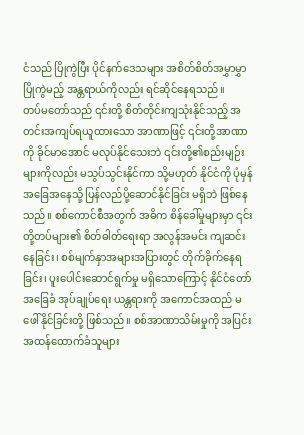ငံသည် ပြိုကွဲပြီး ပိုင်နက်ဒေသများ အစိတ်စိတ်အမွှာမွှာ ပြိုကွဲမည့် အန္တရာယ်ကိုလည်း ရင်ဆိုင်နေရသည်။
တပ်မတော်သည် ၎င်းတို့ စိတ်တိုင်းကျသုံးနိုင်သည့် အတင်းအကျပ်ရယူထားသော အာဏာဖြင့် ၎င်းတို့အာဏာကို ခိုင်မာအောင် မလုပ်နိုင်သေးဘဲ ၎င်းတို့၏စည်းမျဉ်းများကိုလည်း မသွပ်သွင်းနိုင်ကာ သို့မဟုတ် နိုင်ငံကို ပုံမှန်အခြေအနေသို့ ပြန်လည်ပို့ဆောင်နိုင်ခြင်း မရှိဘဲ ဖြစ်နေသည်။ စစ်ကောင်စီအတွက် အဓိက စိန်ခေါ်မှုများမှာ ၎င်းတို့တပ်များ၏ စိတ်ဓါတ်ရေးရာ အလွန်အမင်း ကျဆင်းနေခြင်း၊ စစ်မျက်နှာအများအပြားတွင် တိုက်ခိုက်နေရခြင်း၊ ပူးပေါင်းဆောင်ရွက်မှု မရှိသောကြောင့် နိုင်ငံတော် အခြေခံ အုပ်ချုပ်ရေး ယန္တရားကို အကောင်အထည် မဖေါ်နိုင်ခြင်းတို့ ဖြစ်သည်။ စစ်အာဏာသိမ်းမှုကို အပြင်းအထန်ထောက်ခံသူများ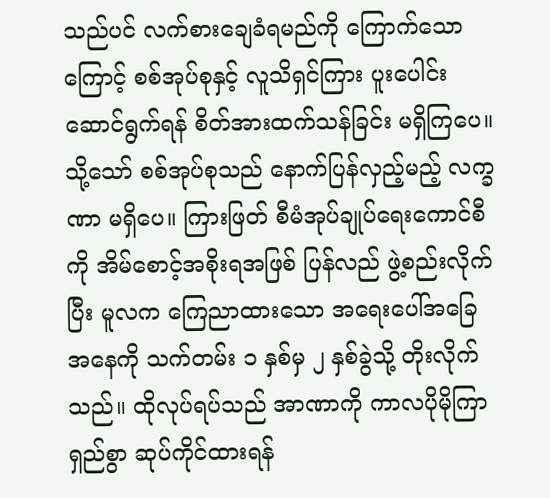သည်ပင် လက်စားချေခံရမည်ကို ကြောက်သောကြောင့် စစ်အုပ်စုနှင့် လူသိရှင်ကြား ပူးပေါင်းဆောင်ရွက်ရန် စိတ်အားထက်သန်ခြင်း မရှိကြပေ။ သို့သော် စစ်အုပ်စုသည် နောက်ပြန်လှည့်မည့် လက္ခဏာ မရှိပေ။ ကြားဖြတ် စီမံအုပ်ချုပ်ရေးကောင်စီကို အိမ်စောင့်အစိုးရအဖြစ် ပြန်လည် ဖွဲ့စည်းလိုက်ပြီး မူလက ကြေညာထားသော အရေးပေါ်အခြေအနေကို သက်တမ်း ၁ နှစ်မှ ၂ နှစ်ခွဲသို့ တိုးလိုက်သည်။ ထိုလုပ်ရပ်သည် အာဏာကို ကာလပိုမိုကြာရှည်စွာ ဆုပ်ကိုင်ထားရန်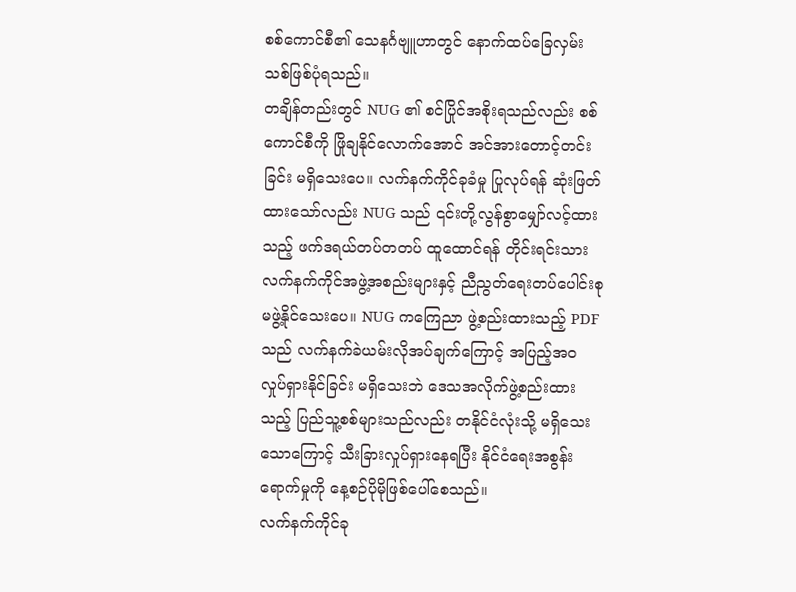စစ်ကောင်စီ၏ သေနင်္ဂဗျူဟာတွင် နောက်ထပ်ခြေလှမ်းသစ်ဖြစ်ပုံရသည်။
တချိန်တည်းတွင် NUG ၏ စင်ပြိုင်အစိုးရသည်လည်း စစ်ကောင်စီကို ဖြိုချနိုင်လောက်အောင် အင်အားတောင့်တင်းခြင်း မရှိသေးပေ။ လက်နက်ကိုင်ခုခံမှု ပြုလုပ်ရန် ဆုံးဖြတ်ထားသော်လည်း NUG သည် ၎င်းတို့လွန်စွာမျှော်လင့်ထားသည့် ဖက်ဒရယ်တပ်တတပ် ထူထောင်ရန် တိုင်းရင်းသား လက်နက်ကိုင်အဖွဲ့အစည်းများနှင့် ညီညွတ်ရေးတပ်ပေါင်းစု မဖွဲ့နိုင်သေးပေ။ NUG ကကြေညာ ဖွဲ့စည်းထားသည့် PDF သည် လက်နက်ခဲယမ်းလိုအပ်ချက်ကြောင့် အပြည့်အ၀ လှုပ်ရှားနိုင်ခြင်း မရှိသေးဘဲ ဒေသအလိုက်ဖွဲ့စည်းထားသည့် ပြည်သူ့စစ်များသည်လည်း တနိုင်ငံလုံးသို့ မရှိသေးသောကြောင့် သီးခြားလှုပ်ရှားနေရပြီး နိုင်ငံရေးအစွန်းရောက်မှုကို နေ့စဉ်ပိုမိုဖြစ်ပေါ်စေသည်။
လက်နက်ကိုင်ခု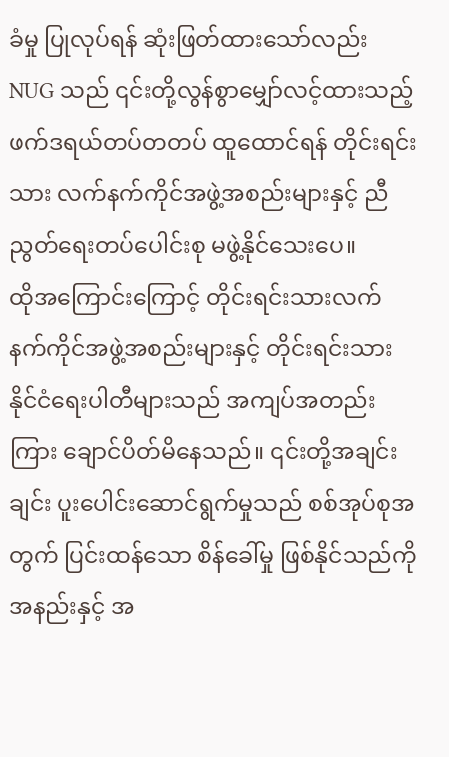ခံမှု ပြုလုပ်ရန် ဆုံးဖြတ်ထားသော်လည်း NUG သည် ၎င်းတို့လွန်စွာမျှော်လင့်ထားသည့် ဖက်ဒရယ်တပ်တတပ် ထူထောင်ရန် တိုင်းရင်းသား လက်နက်ကိုင်အဖွဲ့အစည်းများနှင့် ညီညွတ်ရေးတပ်ပေါင်းစု မဖွဲ့နိုင်သေးပေ။
ထိုအကြောင်းကြောင့် တိုင်းရင်းသားလက်နက်ကိုင်အဖွဲ့အစည်းများနှင့် တိုင်းရင်းသား နိုင်ငံရေးပါတီများသည် အကျပ်အတည်းကြား ချောင်ပိတ်မိနေသည်။ ၎င်းတို့အချင်းချင်း ပူးပေါင်းဆောင်ရွက်မှုသည် စစ်အုပ်စုအတွက် ပြင်းထန်သော စိန်ခေါ်မှု ဖြစ်နိုင်သည်ကို အနည်းနှင့် အ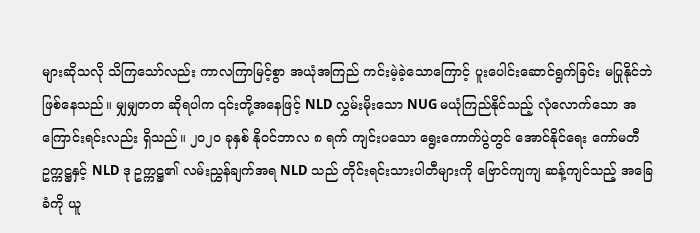များဆိုသလို သိကြသော်လည်း ကာလကြာမြင့်စွာ အယုံအကြည် ကင်းမဲ့ခဲ့သောကြောင့် ပူးပေါင်းဆောင်ရွက်ခြင်း မပြုနိုင်ဘဲဖြစ်နေသည်။ မျှမျှတတ ဆိုရပါက ၎င်းတို့အနေဖြင့် NLD လွှမ်းမိုးသော NUG မယုံကြည်နိုင်သည့် လုံလောက်သော အကြောင်းရင်းလည်း ရှိသည်။ ၂၀၂၀ ခုနှစ် နိုဝင်ဘာလ ၈ ရက် ကျင်းပသော ရွေးကောက်ပွဲတွင် အောင်နိုင်ရေး ကော်မတီဥက္ကဋ္ဌနှင့် NLD ဒု ဥက္ကဋ္ဌ၏ လမ်းညွှန်ချက်အရ NLD သည် တိုင်းရင်းသားပါတီများကို ဗြောင်ကျကျ ဆန့်ကျင်သည့် အခြေခံကို ယူ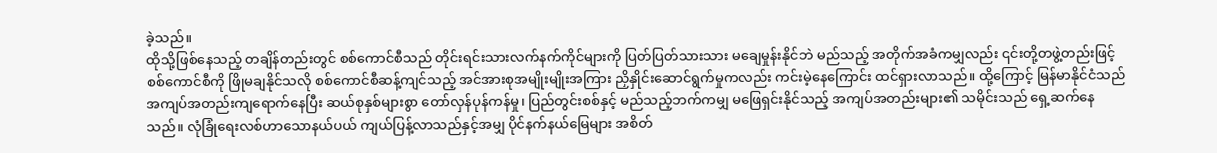ခဲ့သည်။
ထိုသို့ဖြစ်နေသည့် တချိန်တည်းတွင် စစ်ကောင်စီသည် တိုင်းရင်းသားလက်နက်ကိုင်များကို ပြတ်ပြတ်သားသား မချေမှုန်းနိုင်ဘဲ မည်သည့် အတိုက်အခံကမျှလည်း ၎င်းတို့တဖွဲ့တည်းဖြင့် စစ်ကောင်စီကို ဖြိုမချနိုင်သလို စစ်ကောင်စီဆန့်ကျင်သည့် အင်အားစုအမျိုးမျိုးအကြား ညှိနှိုင်းဆောင်ရွက်မှုကလည်း ကင်းမဲ့နေကြောင်း ထင်ရှားလာသည်။ ထို့ကြောင့် မြန်မာနိုင်ငံသည် အကျပ်အတည်းကျရောက်နေပြီး ဆယ်စုနှစ်များစွာ တော်လှန်ပုန်ကန်မှု၊ ပြည်တွင်းစစ်နှင့် မည်သည့်ဘက်ကမျှ မဖြေရှင်းနိုင်သည့် အကျပ်အတည်းများ၏ သမိုင်းသည် ရှေ့ဆက်နေသည်။ လုံခြုံရေးလစ်ဟာသောနယ်ပယ် ကျယ်ပြန့်လာသည်နှင့်အမျှ ပိုင်နက်နယ်မြေများ အစိတ်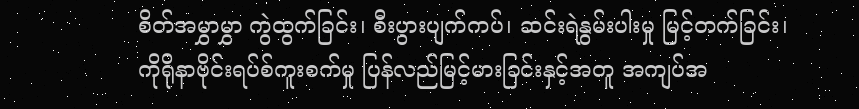စိတ်အမွှာမွှာ ကွဲထွက်ခြင်း၊ စီးပွားပျက်ကပ်၊ ဆင်းရဲနွမ်းပါးမှု မြင့်တက်ခြင်း၊ ကိုရိုနာဗိုင်းရပ်စ်ကူးစက်မှု ပြန်လည်မြင့်မားခြင်းနှင့်အတူ အကျပ်အ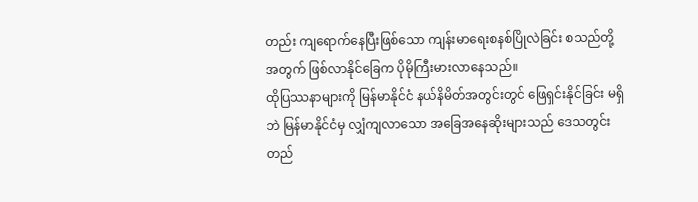တည်း ကျရောက်နေပြီးဖြစ်သော ကျန်းမာရေးစနစ်ပြိုလဲခြင်း စသည်တို့အတွက် ဖြစ်လာနိုင်ခြေက ပိုမိုကြီးမားလာနေသည်။
ထိုပြဿနာများကို မြန်မာနိုင်ငံ နယ်နိမိတ်အတွင်းတွင် ဖြေရှင်းနိုင်ခြင်း မရှိဘဲ မြန်မာနိုင်ငံမှ လျှံကျလာသော အခြေအနေဆိုးများသည် ဒေသတွင်းတည်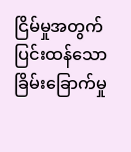ငြိမ်မှုအတွက် ပြင်းထန်သော ခြိမ်းခြောက်မှု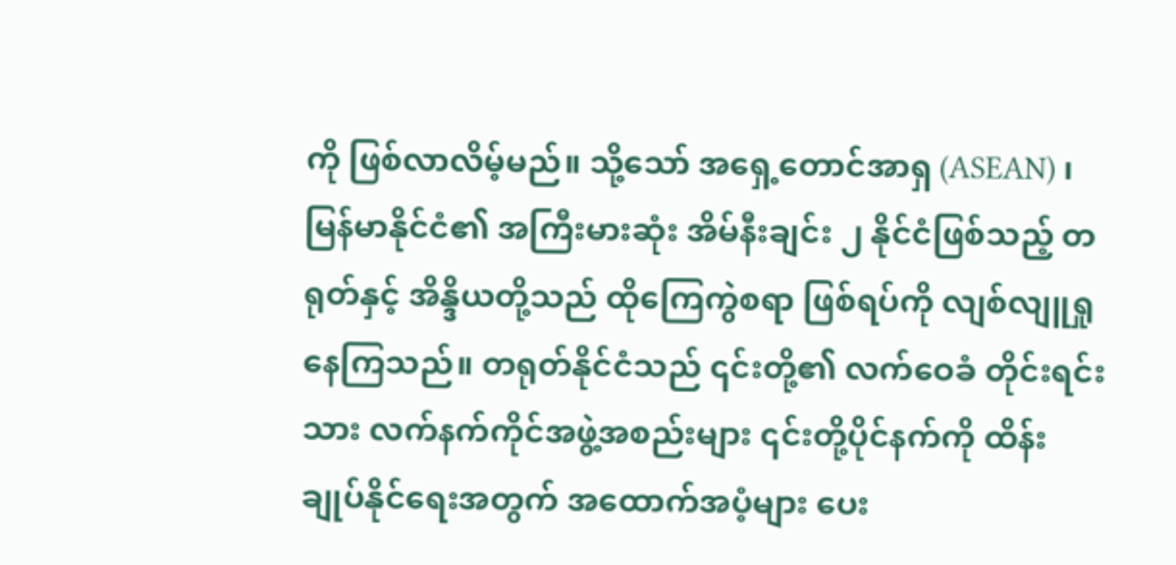ကို ဖြစ်လာလိမ့်မည်။ သို့သော် အရှေ့တောင်အာရှ (ASEAN) ၊ မြန်မာနိုင်ငံ၏ အကြီးမားဆုံး အိမ်နီးချင်း ၂ နိုင်ငံဖြစ်သည့် တရုတ်နှင့် အိန္ဒိယတို့သည် ထိုကြေကွဲစရာ ဖြစ်ရပ်ကို လျစ်လျူရှုနေကြသည်။ တရုတ်နိုင်ငံသည် ၎င်းတို့၏ လက်ဝေခံ တိုင်းရင်းသား လက်နက်ကိုင်အဖွဲ့အစည်းများ ၎င်းတို့ပိုင်နက်ကို ထိန်းချုပ်နိုင်ရေးအတွက် အထောက်အပံ့များ ပေး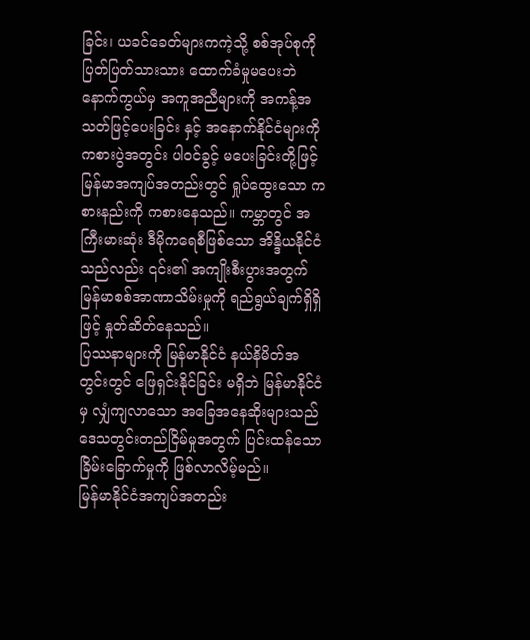ခြင်း၊ ယခင်ခေတ်များကကဲ့သို့ စစ်အုပ်စုကို ပြတ်ပြတ်သားသား ထောက်ခံမှုမပေးဘဲ နောက်ကွယ်မှ အကူအညီများကို အကန့်အသတ်ဖြင့်ပေးခြင်း နှင့် အနောက်နိုင်ငံများကို ကစားပွဲအတွင်း ပါဝင်ခွင့် မပေးခြင်းတို့ဖြင့် မြန်မာအကျပ်အတည်းတွင် ရှုပ်ထွေးသော ကစားနည်းကို ကစားနေသည်။ ကမ္ဘာတွင် အကြီးမားဆုံး ဒီမိုကရေစီဖြစ်သော အိန္ဒိယနိုင်ငံသည်လည်း ၎င်း၏ အကျိုးစီးပွားအတွက် မြန်မာစစ်အာဏာသိမ်းမှုကို ရည်ရွယ်ချက်ရှိရှိဖြင့် နှုတ်ဆိတ်နေသည်။
ပြဿနာများကို မြန်မာနိုင်ငံ နယ်နိမိတ်အတွင်းတွင် ဖြေရှင်းနိုင်ခြင်း မရှိဘဲ မြန်မာနိုင်ငံမှ လျှံကျလာသော အခြေအနေဆိုးများသည် ဒေသတွင်းတည်ငြိမ်မှုအတွက် ပြင်းထန်သော ခြိမ်းခြောက်မှုကို ဖြစ်လာလိမ့်မည်။
မြန်မာနိုင်ငံအကျပ်အတည်း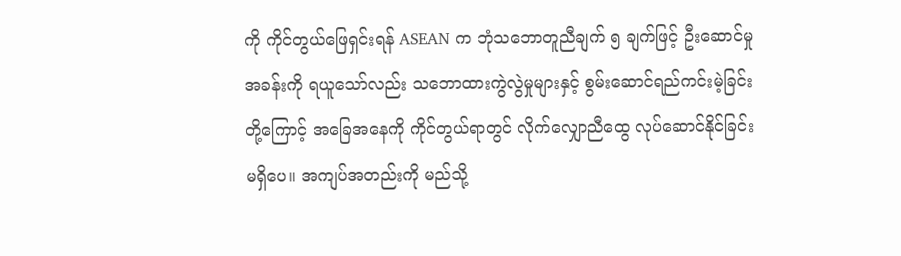ကို ကိုင်တွယ်ဖြေရှင်းရန် ASEAN က ဘုံသဘောတူညီချက် ၅ ချက်ဖြင့် ဦးဆောင်မှုအခန်းကို ရယူသော်လည်း သဘောထားကွဲလွဲမှုများနှင့် စွမ်းဆောင်ရည်ကင်းမဲ့ခြင်းတို့ကြောင့် အခြေအနေကို ကိုင်တွယ်ရာတွင် လိုက်လျှောညီထွေ လုပ်ဆောင်နိုင်ခြင်း မရှိပေ။ အကျပ်အတည်းကို မည်သို့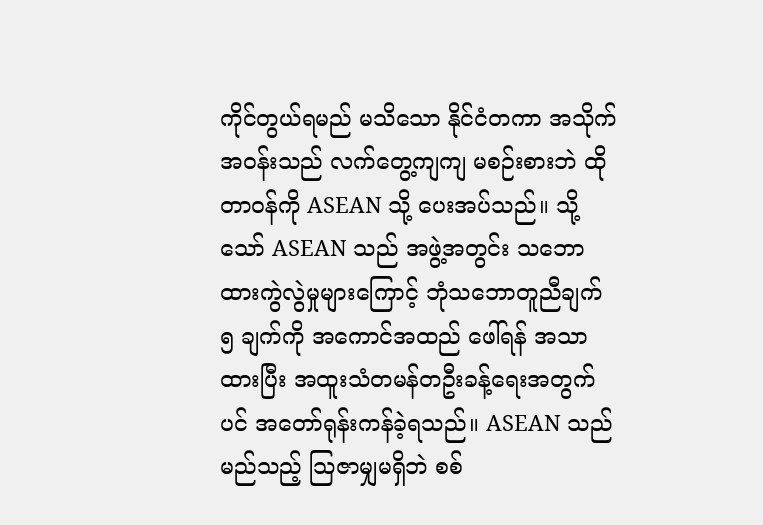ကိုင်တွယ်ရမည် မသိသော နိုင်ငံတကာ အသိုက်အဝန်းသည် လက်တွေ့ကျကျ မစဉ်းစားဘဲ ထိုတာဝန်ကို ASEAN သို့ ပေးအပ်သည်။ သို့သော် ASEAN သည် အဖွဲ့အတွင်း သဘောထားကွဲလွဲမှုများကြောင့် ဘုံသဘောတူညီချက် ၅ ချက်ကို အကောင်အထည် ဖေါ်ရန် အသာထားပြီး အထူးသံတမန်တဦးခန့်ရေးအတွက်ပင် အတော်ရုန်းကန်ခဲ့ရသည်။ ASEAN သည် မည်သည့် သြဇာမျှမရှိဘဲ စစ်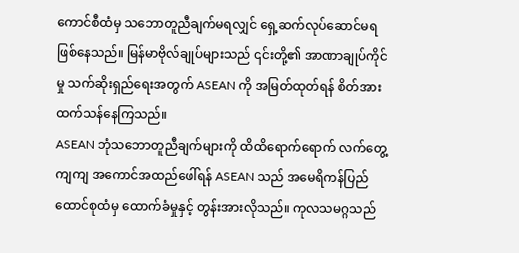ကောင်စီထံမှ သဘောတူညီချက်မရလျှင် ရှေ့ဆက်လုပ်ဆောင်မရ ဖြစ်နေသည်။ မြန်မာဗိုလ်ချုပ်များသည် ၎င်းတို့၏ အာဏာချုပ်ကိုင်မှု သက်ဆိုးရှည်ရေးအတွက် ASEAN ကို အမြတ်ထုတ်ရန် စိတ်အားထက်သန်နေကြသည်။
ASEAN ဘုံသဘောတူညီချက်များကို ထိထိရောက်ရောက် လက်တွေ့ကျကျ အကောင်အထည်ဖေါ်ရန် ASEAN သည် အမေရိကန်ပြည်ထောင်စုထံမှ ထောက်ခံမှုနှင့် တွန်းအားလိုသည်။ ကုလသမဂ္ဂသည်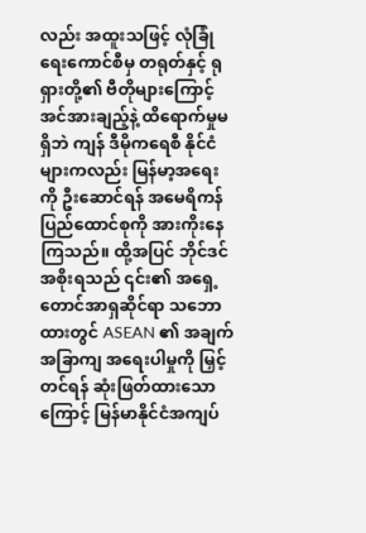လည်း အထူးသဖြင့် လုံခြုံရေးကောင်စီမှ တရုတ်နှင့် ရုရှားတို့၏ ဗီတိုများကြောင့် အင်အားချည့်နဲ့ ထိရောက်မှုမရှိဘဲ ကျန် ဒီမိုကရေစီ နိုင်ငံများကလည်း မြန်မာ့အရေးကို ဦးဆောင်ရန် အမေရိကန်ပြည်ထောင်စုကို အားကိုးနေကြသည်။ ထို့အပြင် ဘိုင်ဒင်အစိုးရသည် ၎င်း၏ အရှေ့တောင်အာရှဆိုင်ရာ သဘောထားတွင် ASEAN ၏ အချက်အခြာကျ အရေးပါမှုကို မြှင့်တင်ရန် ဆုံးဖြတ်ထားသောကြောင့် မြန်မာနိုင်ငံအကျပ်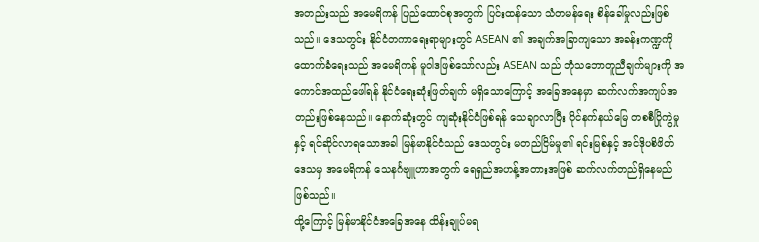အတည်းသည် အမေရိကန် ပြည်ထောင်စုအတွက် ပြင်းထန်သော သံတမန်ရေး စိန်ခေါ်မှုလည်းဖြစ်သည်။ ဒေသတွင်း နိုင်ငံတကာရေးရာများတွင် ASEAN ၏ အချက်အခြာကျသော အခန်းကဏ္ဍကို ထောက်ခံရေးသည် အမေရိကန် မူဝါဒဖြစ်သော်လည်း ASEAN သည် ဘုံသဘောတူညီချက်များကို အကောင်အထည်ဖေါ်ရန် နိုင်ငံရေးဆုံးဖြတ်ချက် မရှိသောကြောင့် အခြေအနေမှာ ဆက်လက်အကျပ်အတည်းဖြစ်နေသည်။ နောက်ဆုံးတွင် ကျဆုံးနိုင်ငံဖြစ်ရန် သေချာလာပြီး ပိုင်နက်နယ်မြေ တစစီပြိုကွဲမှုနှင့် ရင်ဆိုင်လာရသောအခါ မြန်မာနိုင်ငံသည် ဒေသတွင်း မတည်ငြိမ်မှု၏ ရင်းမြစ်နှင့် အင်ဒိုပစိဖိတ်ဒေသမှ အမေရိကန် သေနင်္ဂဗျူဟာအတွက် ရေရှည်အဟန့်အတားအဖြစ် ဆက်လက်တည်ရှိနေမည်ဖြစ်သည်။
ထို့ကြောင့် မြန်မာနိုင်ငံအခြေအနေ ထိန်းချုပ်မရ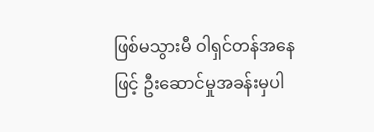ဖြစ်မသွားမီ ဝါရှင်တန်အနေဖြင့် ဦးဆောင်မှုအခန်းမှပါ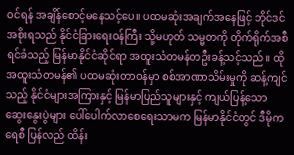ဝင်ရန် အချိန်စောင့်မနေသင့်ပေ။ ပထမဆုံးအချက်အနေဖြင့် ဘိုင်ဒင်အစိုးရသည် နိုင်ငံခြားရေးဝန်ကြီး သို့မဟုတ် သမ္မတကို တိုက်ရိုက်အစီရင်ခံသည့် မြန်မာနိုင်ငံဆိုင်ရာ အထူးသံတမန်တဦးခန့်သင့်သည်။ ထိုအထူးသံတမန်၏ ပထမဆုံးတာဝန်မှာ စစ်အာဏာသိမ်းမှုကို ဆန့်ကျင်သည့် နိုင်ငံများအကြားနှင့် မြန်မာပြည်သူများနှင့် ကျယ်ပြန့်သော ဆွေးနွေးပွဲများ ပေါ်ပေါက်လာစေရေးသာမက မြန်မာနိုင်ငံတွင် ဒီမိုကရေစီ ပြန်လည် ထိန်း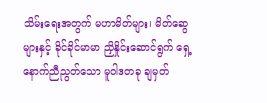သိမ်းရေးအတွက် မဟာမိတ်များ၊ မိတ်ဆွေများနှင့် ခိုင်ခိုင်မာမာ ညှိနှိုင်းဆောင်ရွက် ရှေ့နောက်ညီညွတ်သော မူဝါဒတခု ချမှတ်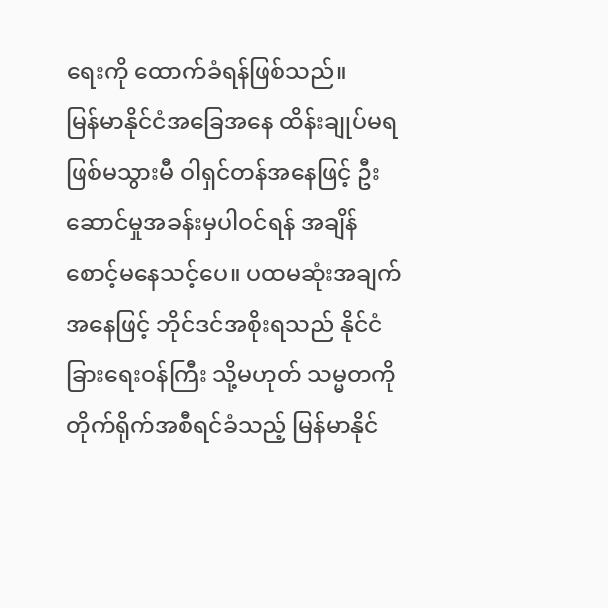ရေးကို ထောက်ခံရန်ဖြစ်သည်။
မြန်မာနိုင်ငံအခြေအနေ ထိန်းချုပ်မရဖြစ်မသွားမီ ဝါရှင်တန်အနေဖြင့် ဦးဆောင်မှုအခန်းမှပါဝင်ရန် အချိန်စောင့်မနေသင့်ပေ။ ပထမဆုံးအချက်အနေဖြင့် ဘိုင်ဒင်အစိုးရသည် နိုင်ငံခြားရေးဝန်ကြီး သို့မဟုတ် သမ္မတကို တိုက်ရိုက်အစီရင်ခံသည့် မြန်မာနိုင်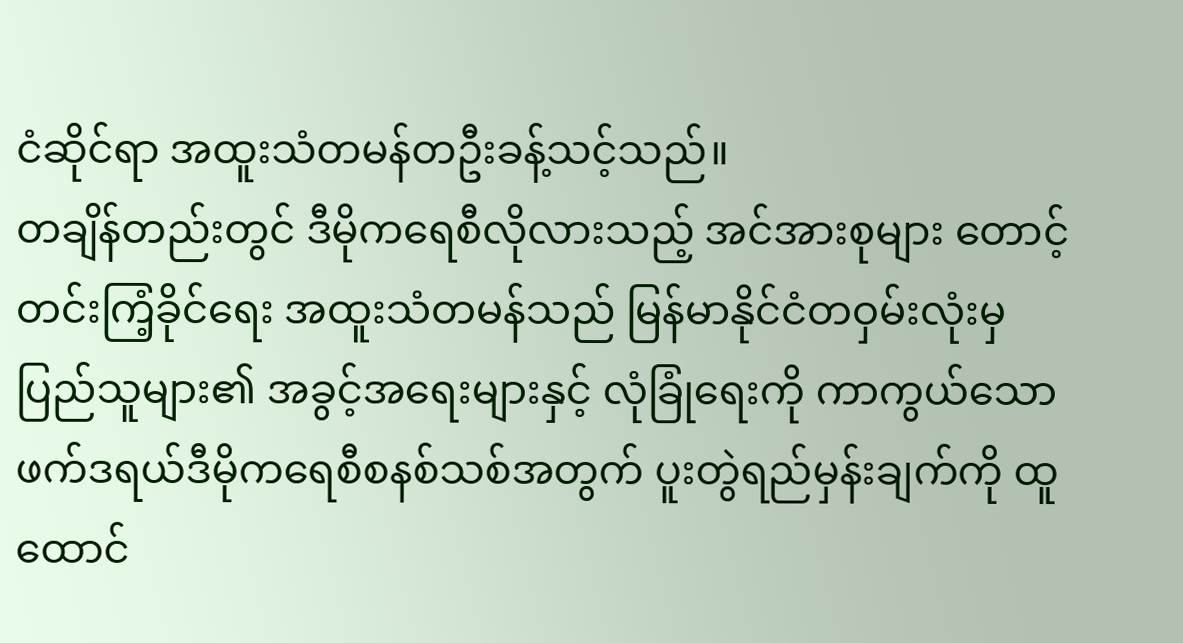ငံဆိုင်ရာ အထူးသံတမန်တဦးခန့်သင့်သည်။
တချိန်တည်းတွင် ဒီမိုကရေစီလိုလားသည့် အင်အားစုများ တောင့်တင်းကြံ့ခိုင်ရေး အထူးသံတမန်သည် မြန်မာနိုင်ငံတဝှမ်းလုံးမှ ပြည်သူများ၏ အခွင့်အရေးများနှင့် လုံခြုံရေးကို ကာကွယ်သော ဖက်ဒရယ်ဒီမိုကရေစီစနစ်သစ်အတွက် ပူးတွဲရည်မှန်းချက်ကို ထူထောင်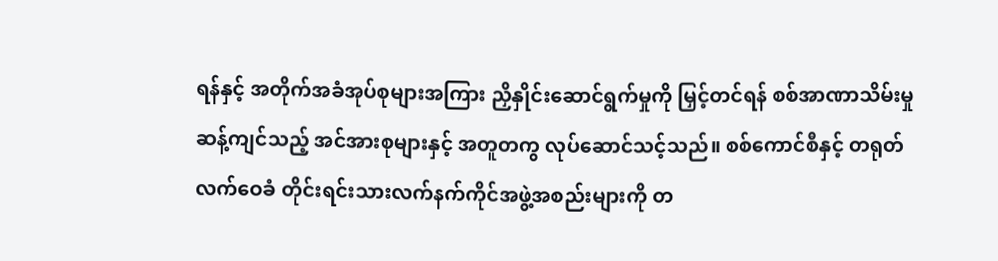ရန်နှင့် အတိုက်အခံအုပ်စုများအကြား ညှိနှိုင်းဆောင်ရွက်မှုကို မြှင့်တင်ရန် စစ်အာဏာသိမ်းမှု ဆန့်ကျင်သည့် အင်အားစုများနှင့် အတူတကွ လုပ်ဆောင်သင့်သည်။ စစ်ကောင်စီနှင့် တရုတ်လက်ဝေခံ တိုင်းရင်းသားလက်နက်ကိုင်အဖွဲ့အစည်းများကို တ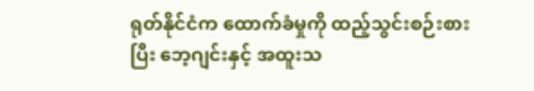ရုတ်နိုင်ငံက ထောက်ခံမှုကို ထည့်သွင်းစဉ်းစားပြီး ဘေ့ဂျင်းနှင့် အထူးသ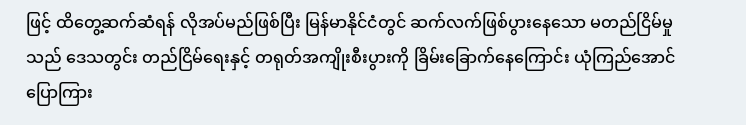ဖြင့် ထိတွေ့ဆက်ဆံရန် လိုအပ်မည်ဖြစ်ပြီး မြန်မာနိုင်ငံတွင် ဆက်လက်ဖြစ်ပွားနေသော မတည်ငြိမ်မှုသည် ဒေသတွင်း တည်ငြိမ်ရေးနှင့် တရုတ်အကျိုးစီးပွားကို ခြိမ်းခြောက်နေကြောင်း ယုံကြည်အောင်ပြောကြား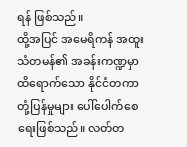ရန် ဖြစ်သည်။
ထို့အပြင် အမေရိကန် အထူးသံတမန်၏ အခန်းကဏ္ဍမှာ ထိရောက်သော နိုင်ငံတကာ တုံ့ပြန်မှုများ ပေါ်ပေါက်စေရေးဖြစ်သည်။ လတ်တ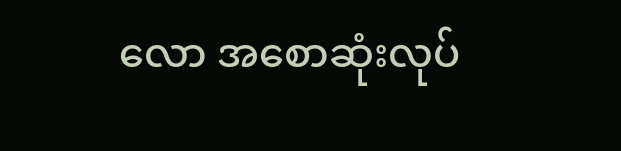လော အစောဆုံးလုပ်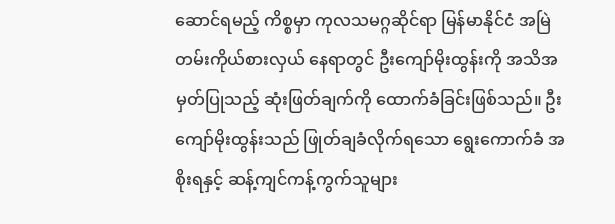ဆောင်ရမည့် ကိစ္စမှာ ကုလသမဂ္ဂဆိုင်ရာ မြန်မာနိုင်ငံ အမြဲတမ်းကိုယ်စားလှယ် နေရာတွင် ဦးကျော်မိုးထွန်းကို အသိအမှတ်ပြုသည့် ဆုံးဖြတ်ချက်ကို ထောက်ခံခြင်းဖြစ်သည်။ ဦးကျော်မိုးထွန်းသည် ဖြုတ်ချခံလိုက်ရသော ရွေးကောက်ခံ အစိုးရနှင့် ဆန့်ကျင်ကန့်ကွက်သူများ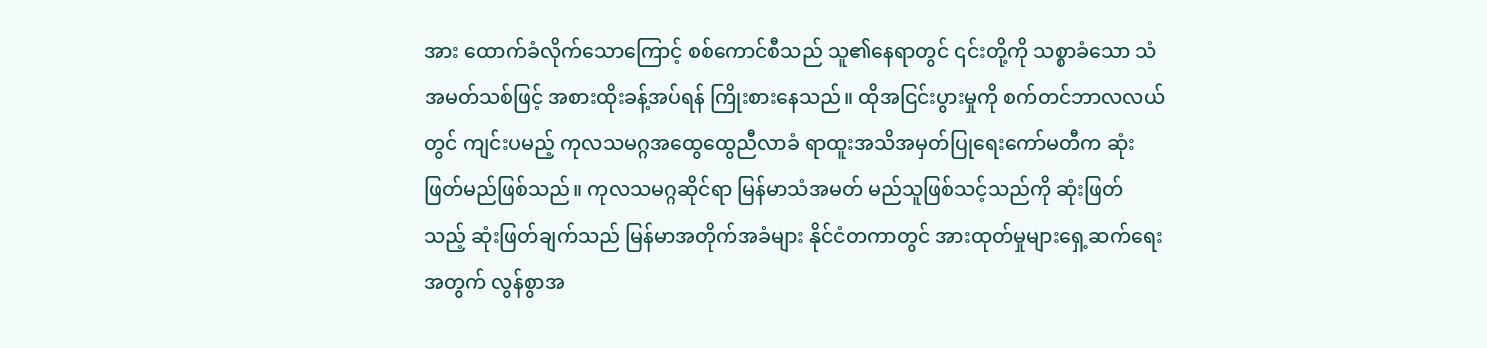အား ထောက်ခံလိုက်သောကြောင့် စစ်ကောင်စီသည် သူ၏နေရာတွင် ၎င်းတို့ကို သစ္စာခံသော သံအမတ်သစ်ဖြင့် အစားထိုးခန့်အပ်ရန် ကြိုးစားနေသည်။ ထိုအငြင်းပွားမှုကို စက်တင်ဘာလလယ်တွင် ကျင်းပမည့် ကုလသမဂ္ဂအထွေထွေညီလာခံ ရာထူးအသိအမှတ်ပြုရေးကော်မတီက ဆုံးဖြတ်မည်ဖြစ်သည်။ ကုလသမဂ္ဂဆိုင်ရာ မြန်မာသံအမတ် မည်သူဖြစ်သင့်သည်ကို ဆုံးဖြတ်သည့် ဆုံးဖြတ်ချက်သည် မြန်မာအတိုက်အခံများ နိုင်ငံတကာတွင် အားထုတ်မှုများရှေ့ဆက်ရေးအတွက် လွန်စွာအ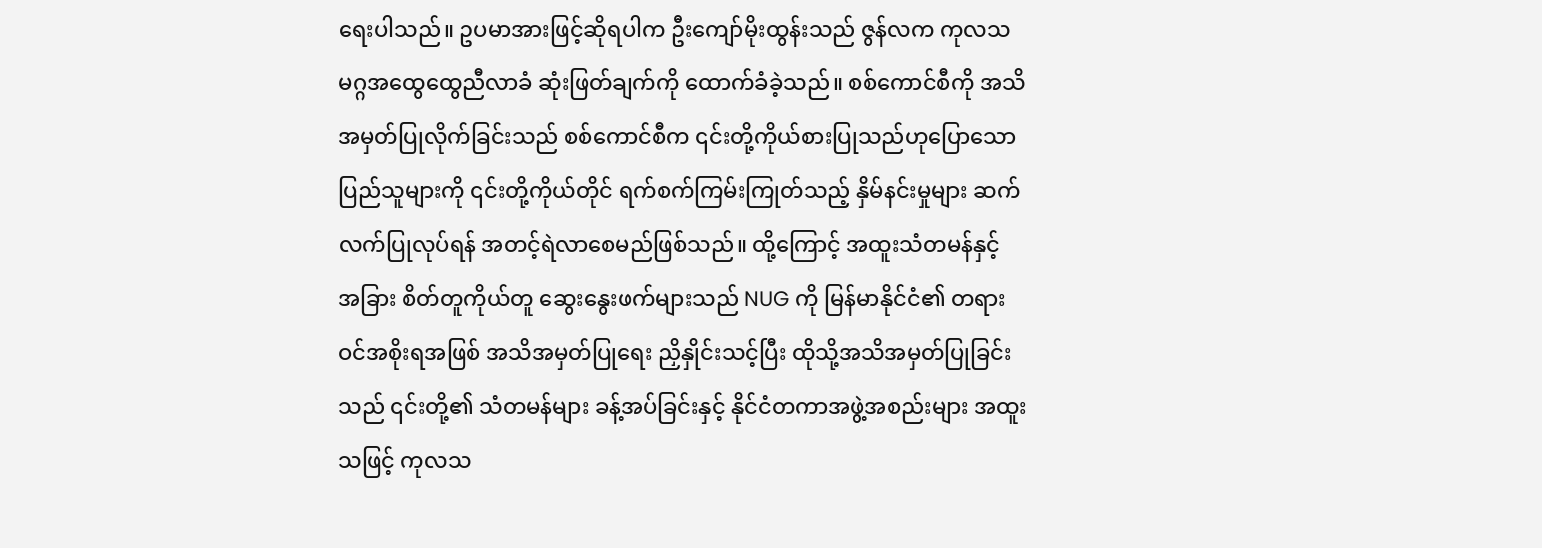ရေးပါသည်။ ဥပမာအားဖြင့်ဆိုရပါက ဦးကျော်မိုးထွန်းသည် ဇွန်လက ကုလသမဂ္ဂအထွေထွေညီလာခံ ဆုံးဖြတ်ချက်ကို ထောက်ခံခဲ့သည်။ စစ်ကောင်စီကို အသိအမှတ်ပြုလိုက်ခြင်းသည် စစ်ကောင်စီက ၎င်းတို့ကိုယ်စားပြုသည်ဟုပြောသော ပြည်သူများကို ၎င်းတို့ကိုယ်တိုင် ရက်စက်ကြမ်းကြုတ်သည့် နှိမ်နင်းမှုများ ဆက်လက်ပြုလုပ်ရန် အတင့်ရဲလာစေမည်ဖြစ်သည်။ ထို့ကြောင့် အထူးသံတမန်နှင့် အခြား စိတ်တူကိုယ်တူ ဆွေးနွေးဖက်များသည် NUG ကို မြန်မာနိုင်ငံ၏ တရားဝင်အစိုးရအဖြစ် အသိအမှတ်ပြုရေး ညှိနှိုင်းသင့်ပြီး ထိုသို့အသိအမှတ်ပြုခြင်းသည် ၎င်းတို့၏ သံတမန်များ ခန့်အပ်ခြင်းနှင့် နိုင်ငံတကာအဖွဲ့အစည်းများ အထူးသဖြင့် ကုလသ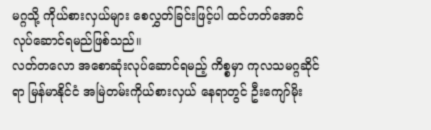မဂ္ဂသို့ ကိုယ်စားလှယ်များ စေလွှတ်ခြင်းဖြင့်ပါ ထင်ဟတ်အောင် လုပ်ဆောင်ရမည်ဖြစ်သည်။
လတ်တလော အစောဆုံးလုပ်ဆောင်ရမည့် ကိစ္စမှာ ကုလသမဂ္ဂဆိုင်ရာ မြန်မာနိုင်ငံ အမြဲတမ်းကိုယ်စားလှယ် နေရာတွင် ဦးကျော်မိုး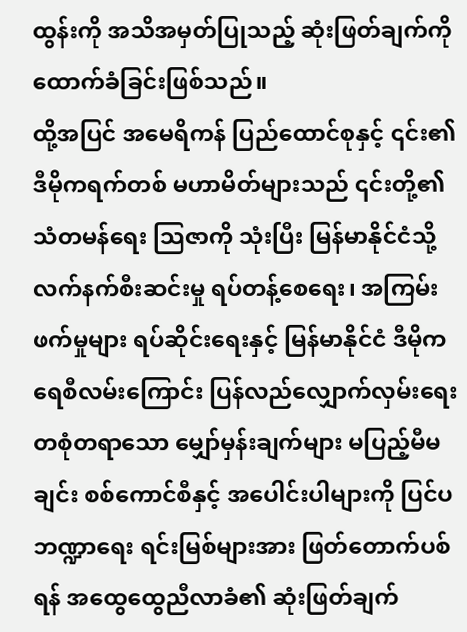ထွန်းကို အသိအမှတ်ပြုသည့် ဆုံးဖြတ်ချက်ကို ထောက်ခံခြင်းဖြစ်သည်။
ထို့အပြင် အမေရိကန် ပြည်ထောင်စုနှင့် ၎င်း၏ ဒီမိုကရက်တစ် မဟာမိတ်များသည် ၎င်းတို့၏ သံတမန်ရေး သြဇာကို သုံးပြီး မြန်မာနိုင်ငံသို့ လက်နက်စီးဆင်းမှု ရပ်တန့်စေရေး၊ အကြမ်းဖက်မှုများ ရပ်ဆိုင်းရေးနှင့် မြန်မာနိုင်ငံ ဒီမိုကရေစီလမ်းကြောင်း ပြန်လည်လျှောက်လှမ်းရေး တစုံတရာသော မျှော်မှန်းချက်များ မပြည့်မီမချင်း စစ်ကောင်စီနှင့် အပေါင်းပါများကို ပြင်ပဘဏ္ဍာရေး ရင်းမြစ်များအား ဖြတ်တောက်ပစ်ရန် အထွေထွေညီလာခံ၏ ဆုံးဖြတ်ချက်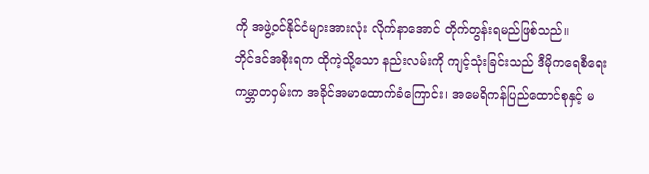ကို အဖွဲ့ဝင်နိုင်ငံများအားလုံး လိုက်နာအောင် တိုက်တွန်းရမည်ဖြစ်သည်။
ဘိုင်ဒင်အစိုးရက ထိုကဲ့သို့သော နည်းလမ်းကို ကျင့်သုံးခြင်းသည် ဒီမိုကရေစီရေး ကမ္ဘာတဝှမ်းက အခိုင်အမာထောက်ခံကြောင်း၊ အမေရိကန်ပြည်ထောင်စုနှင့် မ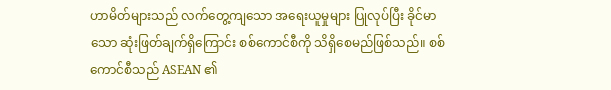ဟာမိတ်များသည် လက်တွေ့ကျသော အရေးယူမှုများ ပြုလုပ်ပြီး ခိုင်မာသော ဆုံးဖြတ်ချက်ရှိကြောင်း စစ်ကောင်စီကို သိရှိစေမည်ဖြစ်သည်။ စစ်ကောင်စီသည် ASEAN ၏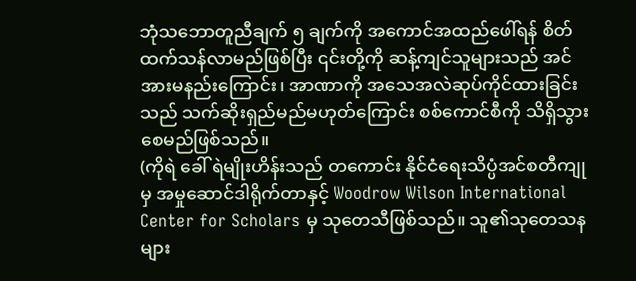ဘုံသဘောတူညီချက် ၅ ချက်ကို အကောင်အထည်ဖေါ်ရန် စိတ်ထက်သန်လာမည်ဖြစ်ပြီး ၎င်းတို့ကို ဆန့်ကျင်သူများသည် အင်အားမနည်းကြောင်း၊ အာဏာကို အသေအလဲဆုပ်ကိုင်ထားခြင်းသည် သက်ဆိုးရှည်မည်မဟုတ်ကြောင်း စစ်ကောင်စီကို သိရှိသွားစေမည်ဖြစ်သည်။
(ကိုရဲ ခေါ် ရဲမျိုးဟိန်းသည် တကောင်း နိုင်ငံရေးသိပ္ပံအင်စတီကျုမှ အမှုဆောင်ဒါရိုက်တာနှင့် Woodrow Wilson International Center for Scholars မှ သုတေသီဖြစ်သည်။ သူ၏သုတေသနများ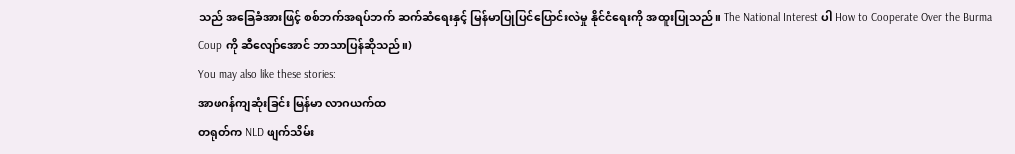သည် အခြေခံအားဖြင့် စစ်ဘက်အရပ်ဘက် ဆက်ဆံရေးနှင့် မြန်မာပြုပြင်ပြောင်းလဲမှု နိုင်ငံရေးကို အထူးပြုသည်။ The National Interest ပါ How to Cooperate Over the Burma Coup ကို ဆီလျော်အောင် ဘာသာပြန်ဆိုသည်။)
You may also like these stories:
အာဖဂန်ကျဆုံးခြင်း မြန်မာ လာဂယက်ထ
တရုတ်က NLD ဖျက်သိမ်း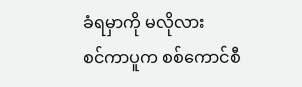ခံရမှာကို မလိုလား
စင်ကာပူက စစ်ကောင်စီ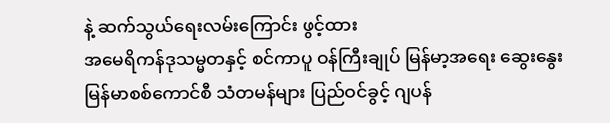နဲ့ ဆက်သွယ်ရေးလမ်းကြောင်း ဖွင့်ထား
အမေရိကန်ဒုသမ္မတနှင့် စင်ကာပူ ဝန်ကြီးချုပ် မြန်မာ့အရေး ဆွေးနွေး
မြန်မာစစ်ကောင်စီ သံတမန်များ ပြည်ဝင်ခွင့် ဂျပန်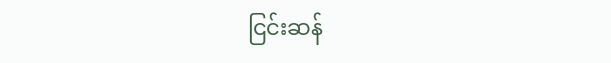ငြင်းဆန်